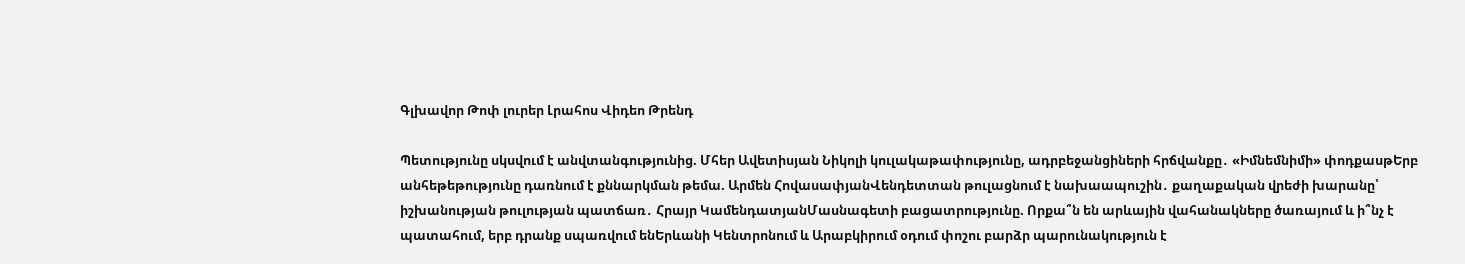Գլխավոր Թոփ լուրեր Լրահոս Վիդեո Թրենդ

Պետությունը սկսվում է անվտանգությունից. Մհեր Ավետիսյան Նիկոլի կուլակաթափությունը, ադրբեջանցիների հրճվանքը․ «Իմնեմնիմի» փոդքասթԵրբ անհեթեթությունը դառնում է քննարկման թեմա. Արմեն ՀովասափյանՎենդետտան թուլացնում է նախաապուշին․ քաղաքական վրեժի խարանը՝ իշխանության թուլության պատճառ․ Հրայր ԿամենդատյանՄասնագետի բացատրությունը. Որքա՞ն են արևային վահանակները ծառայում և ի՞նչ է պատահում, երբ դրանք սպառվում ենԵրևանի Կենտրոնում և Արաբկիրում օդում փոշու բարձր պարունակություն է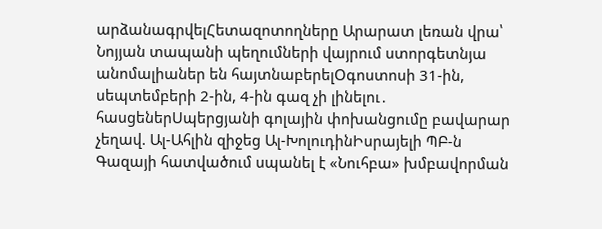արձանագրվելՀետազոտողները Արարատ լեռան վրա՝ Նոյյան տապանի պեղումների վայրում ստորգետնյա անոմալիաներ են հայտնաբերելՕգոստոսի 31-ին, սեպտեմբերի 2-ին, 4-ին գազ չի լինելու․ հասցեներՍպերցյանի գոլային փոխանցումը բավարար չեղավ. Ալ-Ահլին զիջեց Ալ-ԽոլուդինԻսրայելի ՊԲ-ն Գազայի հատվածում սպանել է «Նուհբա» խմբավորման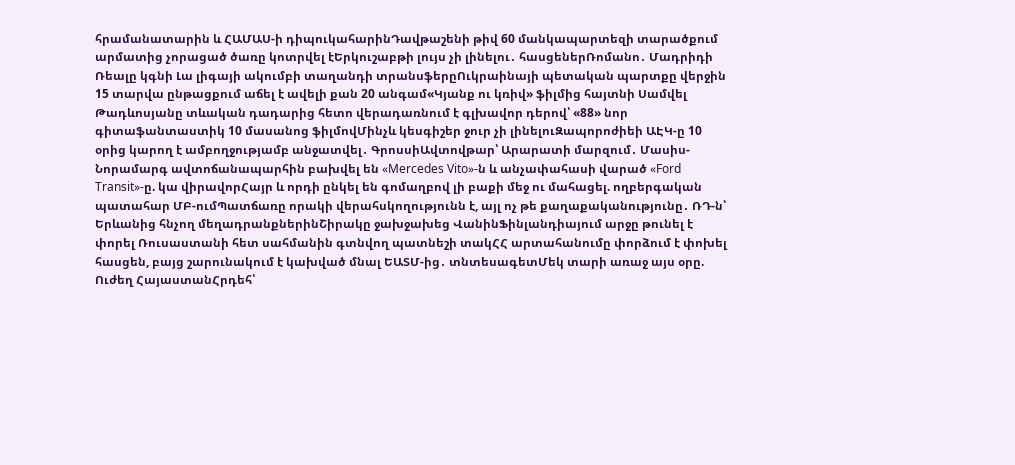հրամանատարին և ՀԱՄԱՍ-ի դիպուկահարինԴավթաշենի թիվ 60 մանկապարտեզի տարածքում արմատից չորացած ծառը կոտրվել էԵրկուշաբթի լույս չի լինելու․ հասցեներՌոմանո․ Մադրիդի Ռեալը կգնի Լա լիգայի ակումբի տաղանդի տրանսֆերըՈւկրաինայի պետական պարտքը վերջին 15 տարվա ընթացքում աճել է ավելի քան 20 անգամ«Կյանք ու կռիվ» ֆիլմից հայտնի Սամվել Թադևոսյանը տևական դադարից հետո վերադառնում է գլխավոր դերով՝ «88» նոր գիտաֆանտաստիկ 10 մասանոց ֆիլմովՄինչև կեսգիշեր ջուր չի լինելուԶապորոժիեի ԱԷԿ-ը 10 օրից կարող է ամբողջությամբ անջատվել․ ԳրոսսիԱվտովթար՝ Արարատի մարզում․ Մասիս-Նորամարգ ավտոճանապարհին բախվել են «Mercedes Vito»-ն և անչափահասի վարած «Ford Transit»-ը. կա վիրավորՀայր և որդի ընկել են գոմաղբով լի բաքի մեջ ու մահացել. ողբերգական պատահար ՄԲ-ումՊատճառը որակի վերահսկողությունն է, այլ ոչ թե քաղաքականությունը․ ՌԴ-ն՝ Երևանից հնչող մեղադրանքներինՇիրակը ջախջախեց ՎանինՖինլանդիայում արջը թունել է փորել Ռուսաստանի հետ սահմանին գտնվող պատնեշի տակՀՀ արտահանումը փորձում է փոխել հասցեն, բայց շարունակում է կախված մնալ ԵԱՏՄ-ից․ տնտեսագետՄեկ տարի առաջ այս օրը. Ուժեղ ՀայաստանՀրդեհ՝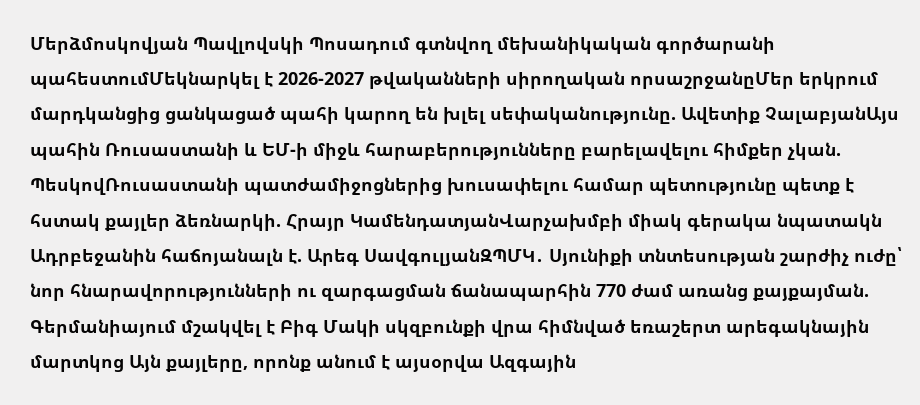Մերձմոսկովյան Պավլովսկի Պոսադում գտնվող մեխանիկական գործարանի պահեստումՄեկնարկել է 2026-2027 թվականների սիրողական որսաշրջանըՄեր երկրում մարդկանցից ցանկացած պահի կարող են խլել սեփականությունը. Ավետիք ՉալաբյանԱյս պահին Ռուսաստանի և ԵՄ-ի միջև հարաբերությունները բարելավելու հիմքեր չկան. ՊեսկովՌուսաստանի պատժամիջոցներից խուսափելու համար պետությունը պետք է հստակ քայլեր ձեռնարկի. Հրայր ԿամենդատյանՎարչախմբի միակ գերակա նպատակն Ադրբեջանին հաճոյանալն է. Արեգ ՍավգուլյանԶՊՄԿ․ Սյունիքի տնտեսության շարժիչ ուժը՝ նոր հնարավորությունների ու զարգացման ճանապարհին 770 ժամ առանց քայքայման. Գերմանիայում մշակվել է Բիգ Մակի սկզբունքի վրա հիմնված եռաշերտ արեգակնային մարտկոց Այն քայլերը, որոնք անում է այսօրվա Ազգային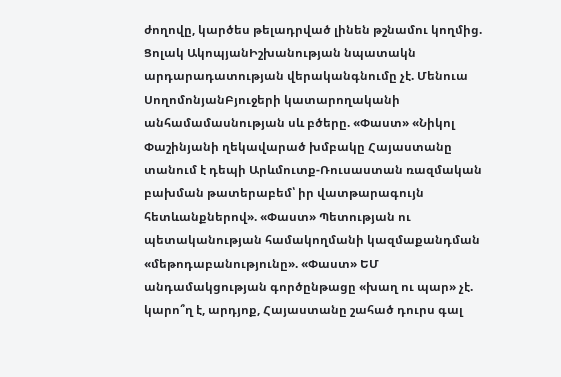ժողովը, կարծես թելադրված լինեն թշնամու կողմից. Ցոլակ ԱկոպյանԻշխանության նպատակն արդարադատության վերականգնումը չէ. Մենուա ՍողոմոնյանԲյուջերի կատարողականի անհամամասնության սև բծերը. «Փաստ» «Նիկոլ Փաշինյանի ղեկավարած խմբակը Հայաստանը տանում է դեպի Արևմուտք-Ռուսաստան ռազմական բախման թատերաբեմ՝ իր վատթարագույն հետևանքներով». «Փաստ» Պետության ու պետականության համակողմանի կազմաքանդման «մեթոդաբանությունը». «Փաստ» ԵՄ անդամակցության գործընթացը «խաղ ու պար» չէ. կարո՞ղ է, արդյոք, Հայաստանը շահած դուրս գալ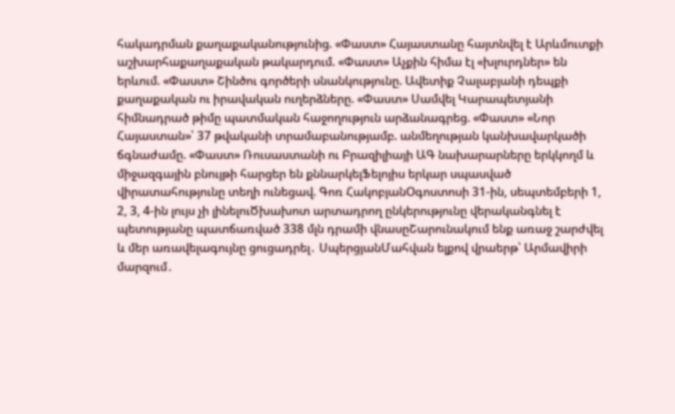հակադրման քաղաքականությունից. «Փաստ» Հայաստանը հայտնվել է Արևմուտքի աշխարհաքաղաքական թակարդում. «Փաստ» Աչքին հիմա էլ «խլուրդներ» են երևում. «Փաստ» Շինծու գործերի սնանկությունը. Ավետիք Չալաբյանի դեպքի քաղաքական ու իրավական ուղերձները. «Փաստ» Սամվել Կարապետյանի հիմնադրած թիմը պատմական հաջողություն արձանագրեց. «Փաստ» «Նոր Հայաստան»՝ 37 թվականի տրամաբանությամբ. անմեղության կանխավարկածի ճգնաժամը. «Փաստ» Ռուսաստանի ու Բրազիլիայի ԱԳ նախարարները երկկողմ և միջազգային բնույթի հարցեր են քննարկելՖելոյիս երկար սպասված վիրատահությունը տեղի ունեցավ. Գոռ ՀակոբյանՕգոստոսի 31-ին, սեպտեմբերի 1, 2, 3, 4-ին լույս չի լինելուԾխախոտ արտադրող ընկերությունը վերականգնել է պետությանը պատճառված 338 մլն դրամի վնասըՇարունակում ենք առաջ շարժվել և մեր առավելագույնը ցուցադրել․ ՍպերցյանՄահվան ելքով վրաերթ՝ Արմավիրի մարզում․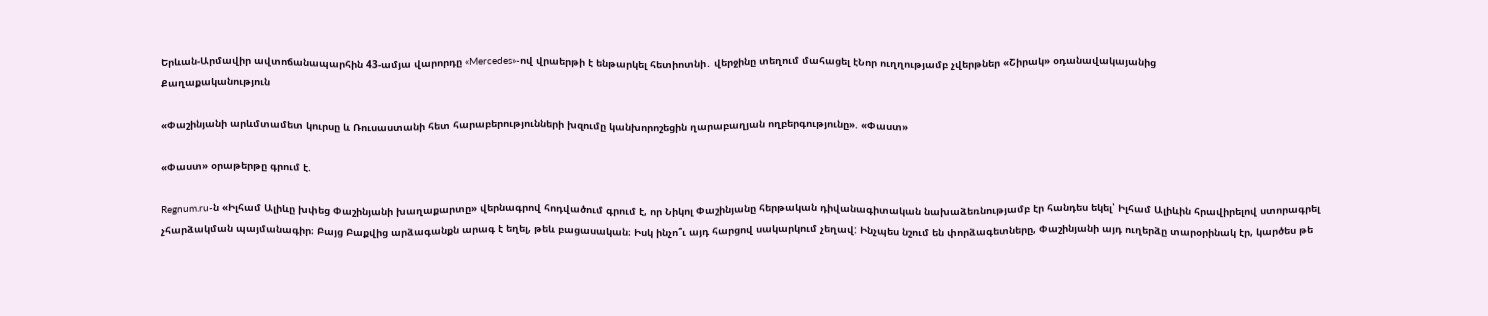Երևան-Արմավիր ավտոճանապարհին 43-ամյա վարորդը «Mercedes»-ով վրաերթի է ենթարկել հետիոտնի․ վերջինը տեղում մահացել էՆոր ուղղությամբ չվերթներ «Շիրակ» օդանավակայանից
Քաղաքականություն

«Փաշինյանի արևմտամետ կուրսը և Ռուսաստանի հետ հարաբերությունների խզումը կանխորոշեցին ղարաբաղյան ողբերգությունը». «Փաստ»

«Փաստ» օրաթերթը գրում է.

Regnum.ru-ն «Իլհամ Ալիևը խփեց Փաշինյանի խաղաքարտը» վերնագրով հոդվածում գրում է, որ Նիկոլ Փաշինյանը հերթական դիվանագիտական նախաձեռնությամբ էր հանդես եկել՝ Իլհամ Ալիևին հրավիրելով ստորագրել չհարձակման պայմանագիր։ Բայց Բաքվից արձագանքն արագ է եղել, թեև բացասական։ Իսկ ինչո՞ւ այդ հարցով սակարկում չեղավ: Ինչպես նշում են փորձագետները, Փաշինյանի այդ ուղերձը տարօրինակ էր, կարծես թե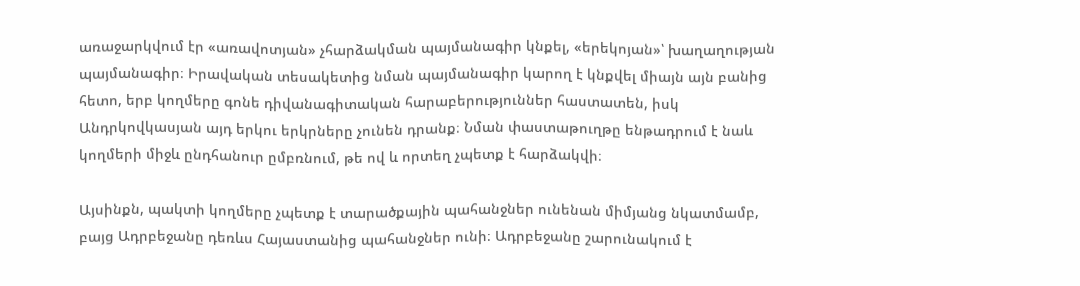առաջարկվում էր «առավոտյան» չհարձակման պայմանագիր կնքել, «երեկոյան»՝ խաղաղության պայմանագիր։ Իրավական տեսակետից նման պայմանագիր կարող է կնքվել միայն այն բանից հետո, երբ կողմերը գոնե դիվանագիտական հարաբերություններ հաստատեն, իսկ Անդրկովկասյան այդ երկու երկրները չունեն դրանք։ Նման փաստաթուղթը ենթադրում է նաև կողմերի միջև ընդհանուր ըմբռնում, թե ով և որտեղ չպետք է հարձակվի։

Այսինքն, պակտի կողմերը չպետք է տարածքային պահանջներ ունենան միմյանց նկատմամբ, բայց Ադրբեջանը դեռևս Հայաստանից պահանջներ ունի։ Ադրբեջանը շարունակում է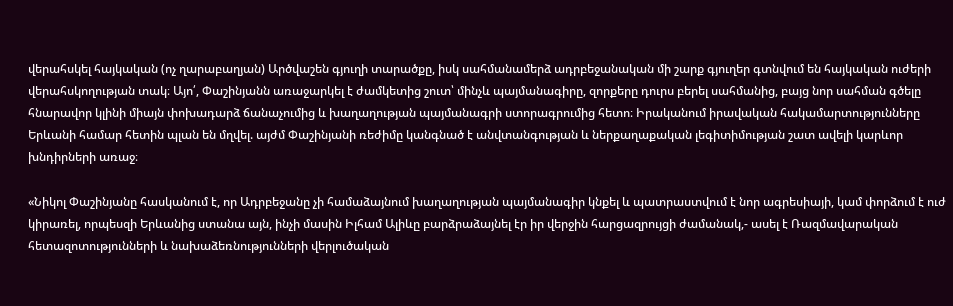վերահսկել հայկական (ոչ ղարաբաղյան) Արծվաշեն գյուղի տարածքը, իսկ սահմանամերձ ադրբեջանական մի շարք գյուղեր գտնվում են հայկական ուժերի վերահսկողության տակ։ Այո՛, Փաշինյանն առաջարկել է ժամկետից շուտ՝ մինչև պայմանագիրը, զորքերը դուրս բերել սահմանից, բայց նոր սահման գծելը հնարավոր կլինի միայն փոխադարձ ճանաչումից և խաղաղության պայմանագրի ստորագրումից հետո։ Իրականում իրավական հակամարտությունները Երևանի համար հետին պլան են մղվել. այժմ Փաշինյանի ռեժիմը կանգնած է անվտանգության և ներքաղաքական լեգիտիմության շատ ավելի կարևոր խնդիրների առաջ։

«Նիկոլ Փաշինյանը հասկանում է, որ Ադրբեջանը չի համաձայնում խաղաղության պայմանագիր կնքել և պատրաստվում է նոր ագրեսիայի, կամ փորձում է ուժ կիրառել, որպեսզի Երևանից ստանա այն, ինչի մասին Իլհամ Ալիևը բարձրաձայնել էր իր վերջին հարցազրույցի ժամանակ,- ասել է Ռազմավարական հետազոտությունների և նախաձեռնությունների վերլուծական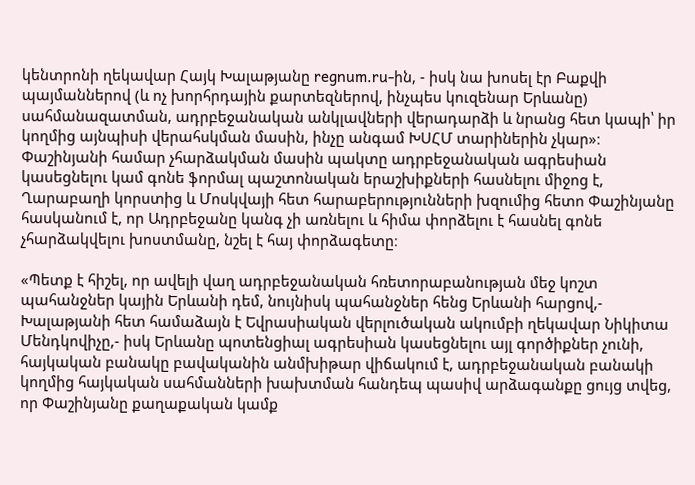կենտրոնի ղեկավար Հայկ Խալաթյանը regnum.ru-ին, - իսկ նա խոսել էր Բաքվի պայմաններով (և ոչ խորհրդային քարտեզներով, ինչպես կուզենար Երևանը) սահմանազատման, ադրբեջանական անկլավների վերադարձի և նրանց հետ կապի՝ իր կողմից այնպիսի վերահսկման մասին, ինչը անգամ ԽՍՀՄ տարիներին չկար»։ Փաշինյանի համար չհարձակման մասին պակտը ադրբեջանական ագրեսիան կասեցնելու կամ գոնե ֆորմալ պաշտոնական երաշխիքների հասնելու միջոց է, Ղարաբաղի կորստից և Մոսկվայի հետ հարաբերությունների խզումից հետո Փաշինյանը հասկանում է, որ Ադրբեջանը կանգ չի առնելու և հիմա փորձելու է հասնել գոնե չհարձակվելու խոստմանը, նշել է հայ փորձագետը։

«Պետք է հիշել, որ ավելի վաղ ադրբեջանական հռետորաբանության մեջ կոշտ պահանջներ կային Երևանի դեմ, նույնիսկ պահանջներ հենց Երևանի հարցով,- Խալաթյանի հետ համաձայն է Եվրասիական վերլուծական ակումբի ղեկավար Նիկիտա Մենդկովիչը,- իսկ Երևանը պոտենցիալ ագրեսիան կասեցնելու այլ գործիքներ չունի, հայկական բանակը բավականին անմխիթար վիճակում է, ադրբեջանական բանակի կողմից հայկական սահմանների խախտման հանդեպ պասիվ արձագանքը ցույց տվեց, որ Փաշինյանը քաղաքական կամք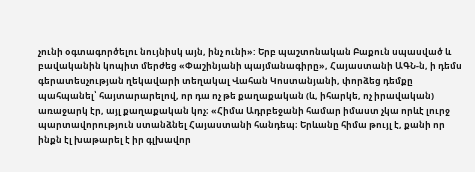չունի օգտագործելու նույնիսկ այն, ինչ ունի»: Երբ պաշտոնական Բաքուն սպասված և բավականին կոպիտ մերժեց «Փաշինյանի պայմանագիրը», Հայաստանի ԱԳՆ-ն, ի դեմս գերատեսչության ղեկավարի տեղակալ Վահան Կոստանյանի, փորձեց դեմքը պահպանել՝ հայտարարելով, որ դա ոչ թե քաղաքական (և, իհարկե, ոչ իրավական) առաջարկ էր, այլ քաղաքական կոչ։ «Հիմա Ադրբեջանի համար իմաստ չկա որևէ լուրջ պարտավորություն ստանձնել Հայաստանի հանդեպ։ Երևանը հիմա թույլ է, քանի որ ինքն էլ խաթարել է իր գլխավոր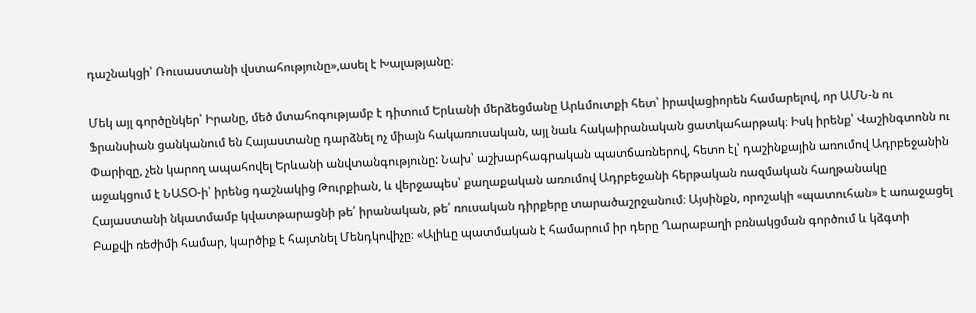դաշնակցի՝ Ռուսաստանի վստահությունը»,ասել է Խալաթյանը։

Մեկ այլ գործընկեր՝ Իրանը, մեծ մտահոգությամբ է դիտում Երևանի մերձեցմանը Արևմուտքի հետ՝ իրավացիորեն համարելով, որ ԱՄՆ-ն ու Ֆրանսիան ցանկանում են Հայաստանը դարձնել ոչ միայն հակառուսական, այլ նաև հակաիրանական ցատկահարթակ։ Իսկ իրենք՝ Վաշինգտոնն ու Փարիզը, չեն կարող ապահովել Երևանի անվտանգությունը: Նախ՝ աշխարհագրական պատճառներով, հետո էլ՝ դաշինքային առումով Ադրբեջանին աջակցում է ՆԱՏՕ-ի՝ իրենց դաշնակից Թուրքիան, և վերջապես՝ քաղաքական առումով Ադրբեջանի հերթական ռազմական հաղթանակը Հայաստանի նկատմամբ կվատթարացնի թե՛ իրանական, թե՛ ռուսական դիրքերը տարածաշրջանում։ Այսինքն, որոշակի «պատուհան» է առաջացել Բաքվի ռեժիմի համար, կարծիք է հայտնել Մենդկովիչը։ «Ալիևը պատմական է համարում իր դերը Ղարաբաղի բռնակցման գործում և կձգտի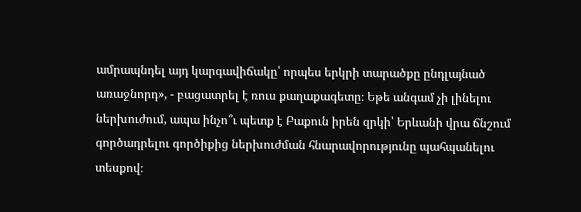ամրապնդել այդ կարգավիճակը՝ որպես երկրի տարածքը ընդլայնած առաջնորդ», - բացատրել է ռուս քաղաքագետը։ Եթե անգամ չի լինելու ներխուժում, ապա ինչո՞ւ պետք է Բաքուն իրեն զրկի՝ Երևանի վրա ճնշում գործադրելու գործիքից ներխուժման հնարավորությունը պահպանելու տեսքով։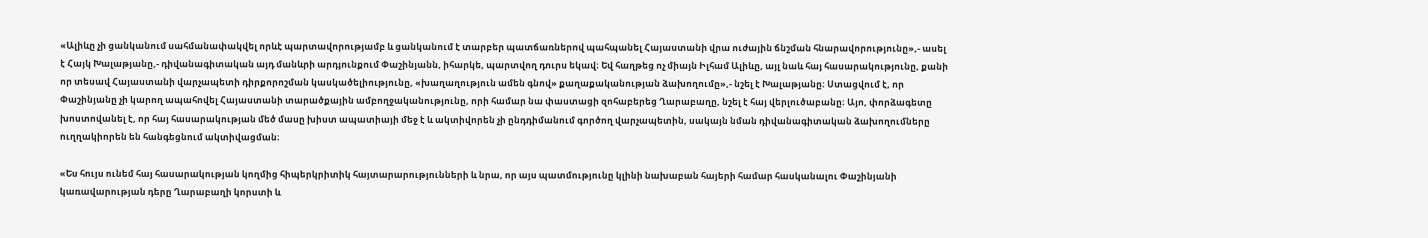«Ալիևը չի ցանկանում սահմանափակվել որևէ պարտավորությամբ և ցանկանում է տարբեր պատճառներով պահպանել Հայաստանի վրա ուժային ճնշման հնարավորությունը»,- ասել է Հայկ Խալաթյանը,- դիվանագիտական այդ մանևրի արդյունքում Փաշինյանն, իհարկե, պարտվող դուրս եկավ։ Եվ հաղթեց ոչ միայն Իլհամ Ալիևը, այլ նաև հայ հասարակությունը, քանի որ տեսավ Հայաստանի վարչապետի դիրքորոշման կասկածելիությունը, «խաղաղություն ամեն գնով» քաղաքականության ձախողումը»,- նշել է Խալաթյանը։ Ստացվում է, որ Փաշինյանը չի կարող ապահովել Հայաստանի տարածքային ամբողջականությունը, որի համար նա փաստացի զոհաբերեց Ղարաբաղը, նշել է հայ վերլուծաբանը։ Այո, փորձագետը խոստովանել է, որ հայ հասարակության մեծ մասը խիստ ապատիայի մեջ է և ակտիվորեն չի ընդդիմանում գործող վարչապետին, սակայն նման դիվանագիտական ձախողումները ուղղակիորեն են հանգեցնում ակտիվացման։

«Ես հույս ունեմ հայ հասարակության կողմից հիպերկրիտիկ հայտարարությունների և նրա, որ այս պատմությունը կլինի նախաբան հայերի համար հասկանալու Փաշինյանի կառավարության դերը Ղարաբաղի կորստի և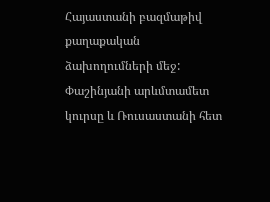Հայաստանի բազմաթիվ քաղաքական ձախողումների մեջ: Փաշինյանի արևմտամետ կուրսը և Ռուսաստանի հետ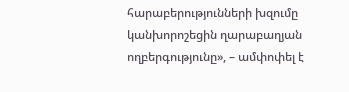հարաբերությունների խզումը կանխորոշեցին ղարաբաղյան ողբերգությունը», – ամփոփել է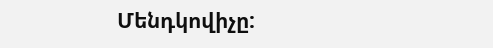Մենդկովիչը: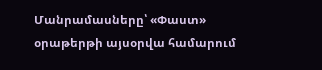Մանրամասները՝ «Փաստ» օրաթերթի այսօրվա համարում